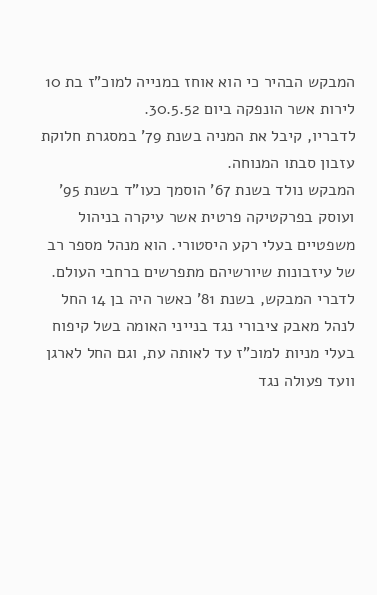המבקש הבהיר כי הוא אוחז במנייה למוכ"ז בת 10 לירות אשר הונפקה ביום 30.5.52.
לדבריו, קיבל את המניה בשנת 79' במסגרת חלוקת עזבון סבתו המנוחה.
המבקש נולד בשנת 67' הוסמך כעו"ד בשנת 95' ועוסק בפרקטיקה פרטית אשר עיקרה בניהול משפטיים בעלי רקע היסטורי. הוא מנהל מספר רב של עיזבונות שיורשיהם מתפרשים ברחבי העולם.
לדברי המבקש, בשנת 81' כאשר היה בן 14 החל לנהל מאבק ציבורי נגד בנייני האומה בשל קיפוח בעלי מניות למוכ"ז עד לאותה עת, וגם החל לארגן וועד פעולה נגד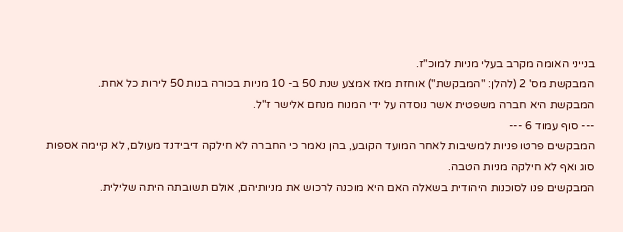בנייני האומה מקרב בעלי מניות למוכ"ז.
המבקשת מס' 2 (להלן: "המבקשת") אוחזת מאז אמצע שנת 50 ב- 10 מניות בכורה בנות 50 לירות כל אחת.
המבקשת היא חברה משפטית אשר נוסדה על ידי המנוח מנחם אלישר ז"ל.
--- סוף עמוד 6 ---
המבקשים פרטו פניות למשיבות לאחר המועד הקובע, בהן נאמר כי החברה לא חילקה דיבידנד מעולם, לא קיימה אספות סוג ואף לא חילקה מניות הטבה.
המבקשים פנו לסוכנות היהודית בשאלה האם היא מוכנה לרכוש את מניותיהם, אולם תשובתה היתה שלילית.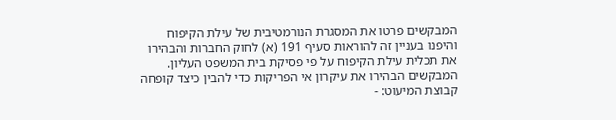המבקשים פרטו את המסגרת הנורמטיבית של עילת הקיפוח והיפנו בעניין זה להוראות סעיף 191 (א) לחוק החברות והבהירו את תכלית עילת הקיפוח על פי פסיקת בית המשפט העליון.
המבקשים הבהירו את עיקרון אי הפריקות כדי להבין כיצד קופחה קבוצת המיעוט: -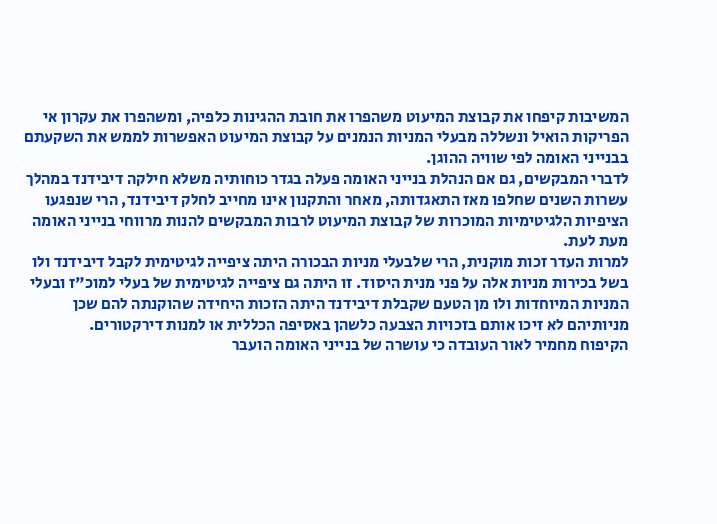המשיבות קיפחו את קבוצת המיעוט משהפרו את חובת ההגינות כלפיה, ומשהפרו את עקרון אי הפריקות הואיל ונשללה מבעלי המניות הנמנים על קבוצת המיעוט האפשרות לממש את השקעתם בבנייני האומה לפי שוויה ההוגן.
לדברי המבקשים, גם אם הנהלת בנייני האומה פעלה בגדר כוחותיה משלא חילקה דיבידנד במהלך עשרות השנים שחלפו מאז התאגדותה, מאחר והתקנון אינו מחייב לחלק דיבידנד, הרי שנפגעו הציפיות הלגיטימיות המוכרות של קבוצת המיעוט לרבות המבקשים להנות מרווחי בנייני האומה מעת לעת.
למרות העדר זכות מוקנית, הרי שלבעלי מניות הבכורה היתה ציפייה לגיטימית לקבל דיבידנד ולו בשל בכירות מניות אלה על פני מנית היסוד. זו היתה גם ציפייה לגיטימית של בעלי למוכ"ז ובעלי המניות המיוחדות ולו מן הטעם שקבלת דיבידנד היתה הזכות היחידה שהוקנתה להם שכן מניותיהם לא זיכו אותם בזכויות הצבעה כלשהן באסיפה הכללית או למנות דירקטורים.
הקיפוח מחמיר לאור העובדה כי עושרה של בנייני האומה הועבר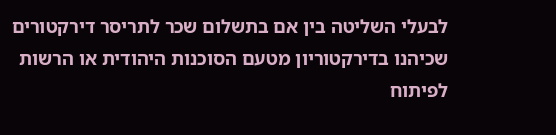לבעלי השליטה בין אם בתשלום שכר לתריסר דירקטורים שכיהנו בדירקטוריון מטעם הסוכנות היהודית או הרשות לפיתוח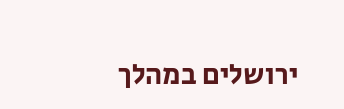ירושלים במהלך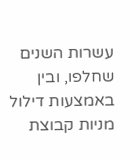עשרות השנים שחלפו, ובין באמצעות דילול מניות קבוצת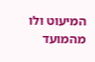המיעוט ולו מהמועד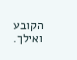הקובע ואילך.